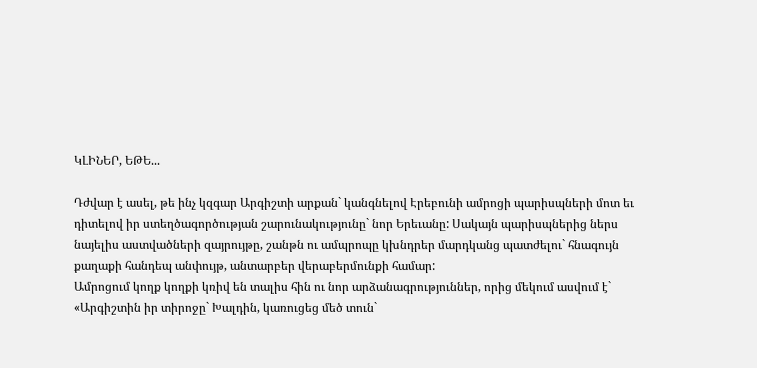ԿԼԻՆԵՐ, ԵԹԵ...

Դժվար է ասել, թե ինչ կզգար Արգիշտի արքան` կանգնելով Էրեբունի ամրոցի պարիսպների մոտ եւ դիտելով իր ստեղծագործության շարունակությունը` նոր Երեւանը: Սակայն պարիսպներից ներս նայելիս աստվածների զայրույթը, շանթն ու ամպրոպը կխնդրեր մարդկանց պատժելու` հնագույն քաղաքի հանդեպ անփույթ, անտարբեր վերաբերմունքի համար:
Ամրոցում կողք կողքի կռիվ են տալիս հին ու նոր արձանագրություններ, որից մեկում ասվում է` «Արգիշտին իր տիրոջը` Խալդին, կառուցեց մեծ տուն`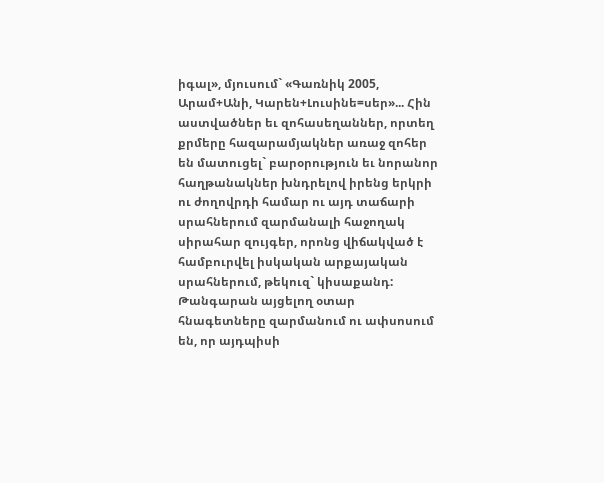իգալ», մյուսում` «Գառնիկ 2005, Արամ+Անի, Կարեն+Լուսինե=սեր»... Հին աստվածներ եւ զոհասեղաններ, որտեղ քրմերը հազարամյակներ առաջ զոհեր են մատուցել` բարօրություն եւ նորանոր հաղթանակներ խնդրելով իրենց երկրի ու ժողովրդի համար ու այդ տաճարի սրահներում զարմանալի հաջողակ սիրահար զույգեր, որոնց վիճակված է համբուրվել իսկական արքայական սրահներում, թեկուզ` կիսաքանդ: Թանգարան այցելող օտար հնագետները զարմանում ու ափսոսում են, որ այդպիսի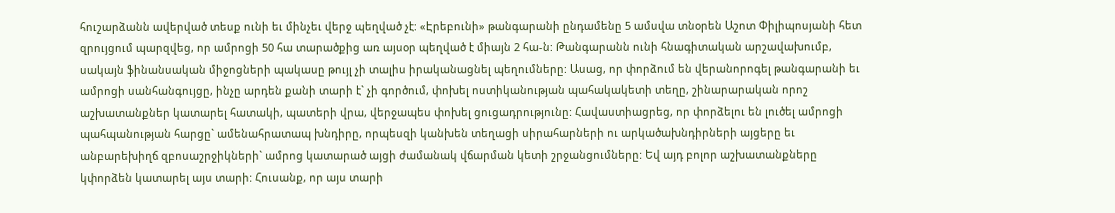հուշարձանն ավերված տեսք ունի եւ մինչեւ վերջ պեղված չէ: «Էրեբունի» թանգարանի ընդամենը 5 ամսվա տնօրեն Աշոտ Փիլիպոսյանի հետ զրույցում պարզվեց, որ ամրոցի 50 հա տարածքից առ այսօր պեղված է միայն 2 հա-ն: Թանգարանն ունի հնագիտական արշավախումբ, սակայն ֆինանսական միջոցների պակասը թույլ չի տալիս իրականացնել պեղումները: Ասաց, որ փորձում են վերանորոգել թանգարանի եւ ամրոցի սանհանգույցը, ինչը արդեն քանի տարի է` չի գործում, փոխել ոստիկանության պահակակետի տեղը, շինարարական որոշ աշխատանքներ կատարել հատակի, պատերի վրա, վերջապես փոխել ցուցադրությունը: Հավաստիացրեց, որ փորձելու են լուծել ամրոցի պահպանության հարցը` ամենահրատապ խնդիրը, որպեսզի կանխեն տեղացի սիրահարների ու արկածախնդիրների այցերը եւ անբարեխիղճ զբոսաշրջիկների` ամրոց կատարած այցի ժամանակ վճարման կետի շրջանցումները: Եվ այդ բոլոր աշխատանքները կփորձեն կատարել այս տարի: Հուսանք, որ այս տարի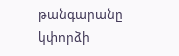թանգարանը կփորձի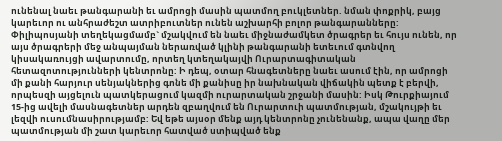ունենալ նաեւ թանգարանի եւ ամրոցի մասին պատմող բուկլետներ. նման փոքրիկ, բայց կարեւոր ու անհրաժեշտ ատրիբուտներ ունեն աշխարհի բոլոր թանգարանները: Փիլիպոսյանի տեղեկացմամբ` մշակվում են նաեւ միջնաժամկետ ծրագրեր եւ հույս ունեն, որ այս ծրագրերի մեջ անպայման ներառված կլինի թանգարանի ետեւում գտնվող կիսակառույցի ավարտումը, որտեղ կտեղակայվի Ուրարտագիտական հետազոտությունների կենտրոնը: Ի դեպ, օտար հնագետները նաեւ ասում էին, որ ամրոցի մի քանի հարյուր սենյակներից գոնե մի քանիսը իր նախնական վիճակին պետք է բերվի, որպեսզի այցելուն պատկերացում կազմի ուրարտական շրջանի մասին: Իսկ Թուրքիայում 15-ից ավելի մասնագետներ արդեն զբաղվում են Ուրարտուի պատմության, մշակույթի եւ լեզվի ուսումնասիրությամբ: Եվ եթե այսօր մենք այդ կենտրոնը չունենանք, ապա վաղը մեր պատմության մի շատ կարեւոր հատված ստիպված ենք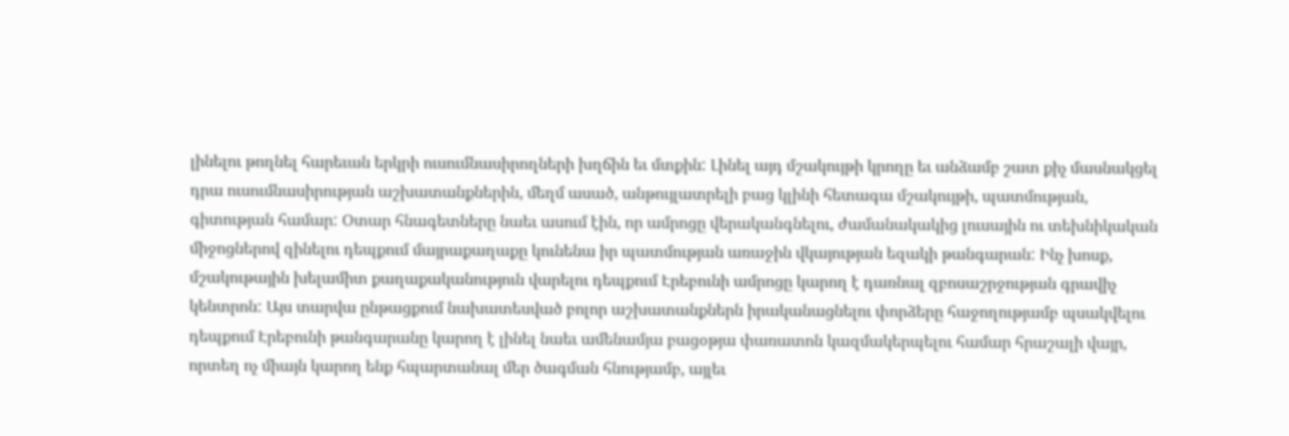լինելու թողնել հարեւան երկրի ուսումնասիրողների խղճին եւ մտքին: Լինել այդ մշակույթի կրողը եւ անձամբ շատ քիչ մասնակցել դրա ուսումնասիրության աշխատանքներին, մեղմ ասած, անթույլատրելի բաց կլինի հետագա մշակույթի, պատմության, գիտության համար: Օտար հնագետները նաեւ ասում էին, որ ամրոցը վերականգնելու, ժամանակակից լուսային ու տեխնիկական միջոցներով զինելու դեպքում մայրաքաղաքը կունենա իր պատմության առաջին վկայության եզակի թանգարան: Ինչ խոսք, մշակութային խելամիտ քաղաքականություն վարելու դեպքում Էրեբունի ամրոցը կարող է դառնալ զբոսաշրջության գրավիչ կենտրոն: Այս տարվա ընթացքում նախատեսված բոլոր աշխատանքներն իրականացնելու փորձերը հաջողությամբ պսակվելու դեպքում Էրեբունի թանգարանը կարող է լինել նաեւ ամենամյա բացօթյա փառատոն կազմակերպելու համար հրաշալի վայր, որտեղ ոչ միայն կարող ենք հպարտանալ մեր ծագման հնությամբ, այլեւ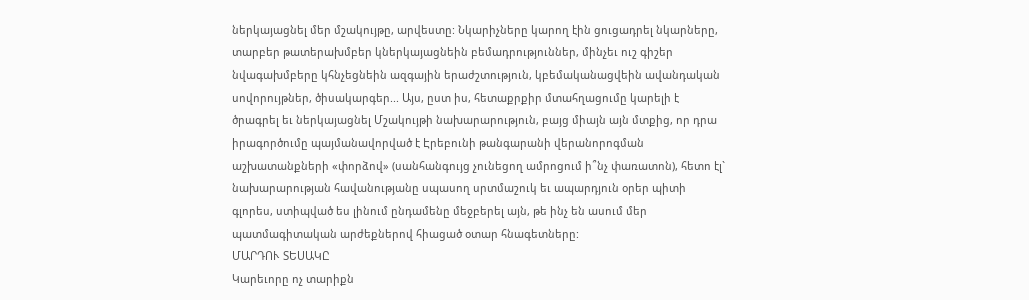ներկայացնել մեր մշակույթը, արվեստը: Նկարիչները կարող էին ցուցադրել նկարները, տարբեր թատերախմբեր կներկայացնեին բեմադրություններ, մինչեւ ուշ գիշեր նվագախմբերը կհնչեցնեին ազգային երաժշտություն, կբեմականացվեին ավանդական սովորույթներ, ծիսակարգեր... Այս, ըստ իս, հետաքրքիր մտահղացումը կարելի է ծրագրել եւ ներկայացնել Մշակույթի նախարարություն, բայց միայն այն մտքից, որ դրա իրագործումը պայմանավորված է Էրեբունի թանգարանի վերանորոգման աշխատանքների «փորձով» (սանհանգույց չունեցող ամրոցում ի՞նչ փառատոն), հետո էլ` նախարարության հավանությանը սպասող սրտմաշուկ եւ ապարդյուն օրեր պիտի գլորես, ստիպված ես լինում ընդամենը մեջբերել այն, թե ինչ են ասում մեր պատմագիտական արժեքներով հիացած օտար հնագետները:
ՄԱՐԴՈՒ ՏԵՍԱԿԸ
Կարեւորը ոչ տարիքն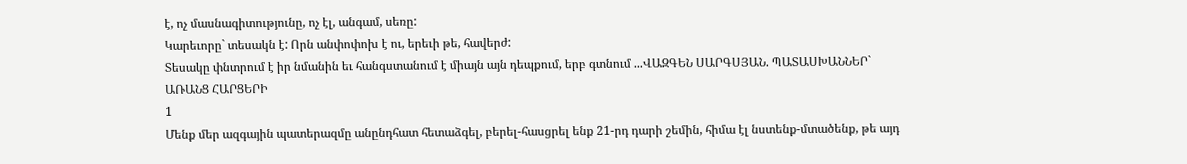է, ոչ մասնագիտությունը, ոչ էլ, անգամ, սեռը:
Կարեւորը` տեսակն է: Որն անփոփոխ է ու, երեւի թե, հավերժ:
Տեսակը փնտրում է իր նմանին եւ հանգստանում է միայն այն դեպքում, երբ գտնում ...ՎԱԶԳԵՆ ՍԱՐԳՍՅԱՆ. ՊԱՏԱՍԽԱՆՆԵՐ` ԱՌԱՆՑ ՀԱՐՑԵՐԻ
1
Մենք մեր ազգային պատերազմը անընդհատ հետաձգել, բերել-հասցրել ենք 21-րդ դարի շեմին, հիմա էլ նստենք-մտածենք, թե այդ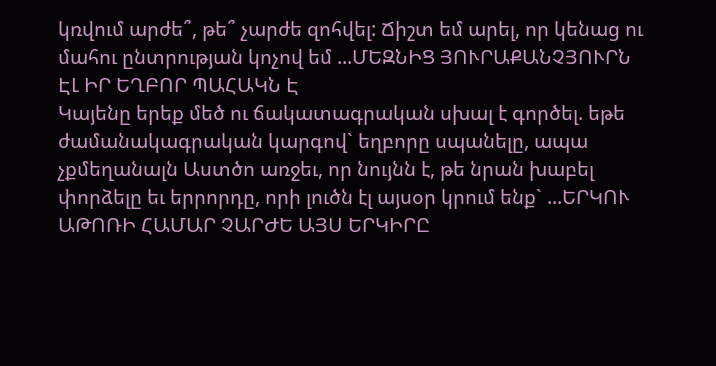կռվում արժե՞, թե՞ չարժե զոհվել: Ճիշտ եմ արել, որ կենաց ու մահու ընտրության կոչով եմ ...ՄԵԶՆԻՑ ՅՈՒՐԱՔԱՆՉՅՈՒՐՆ ԷԼ ԻՐ ԵՂԲՈՐ ՊԱՀԱԿՆ Է
Կայենը երեք մեծ ու ճակատագրական սխալ է գործել. եթե ժամանակագրական կարգով` եղբորը սպանելը, ապա չքմեղանալն Աստծո առջեւ, որ նույնն է, թե նրան խաբել փորձելը եւ երրորդը, որի լուծն էլ այսօր կրում ենք` ...ԵՐԿՈՒ ԱԹՈՌԻ ՀԱՄԱՐ ՉԱՐԺԵ ԱՅՍ ԵՐԿԻՐԸ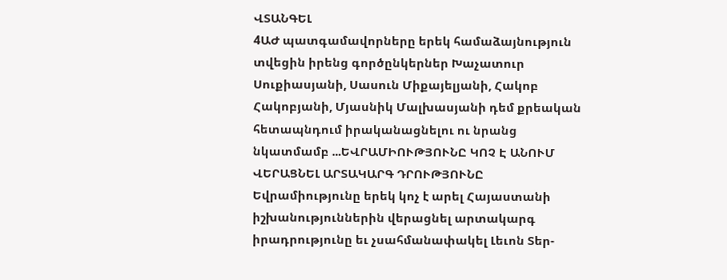ՎՏԱՆԳԵԼ
4ԱԺ պատգամավորները երեկ համաձայնություն տվեցին իրենց գործընկերներ Խաչատուր Սուքիասյանի, Սասուն Միքայելյանի, Հակոբ Հակոբյանի, Մյասնիկ Մալխասյանի դեմ քրեական հետապնդում իրականացնելու ու նրանց նկատմամբ ...ԵՎՐԱՄԻՈՒԹՅՈՒՆԸ ԿՈՉ Է ԱՆՈՒՄ ՎԵՐԱՑՆԵԼ ԱՐՏԱԿԱՐԳ ԴՐՈՒԹՅՈՒՆԸ
Եվրամիությունը երեկ կոչ է արել Հայաստանի իշխանություններին վերացնել արտակարգ իրադրությունը եւ չսահմանափակել Լեւոն Տեր-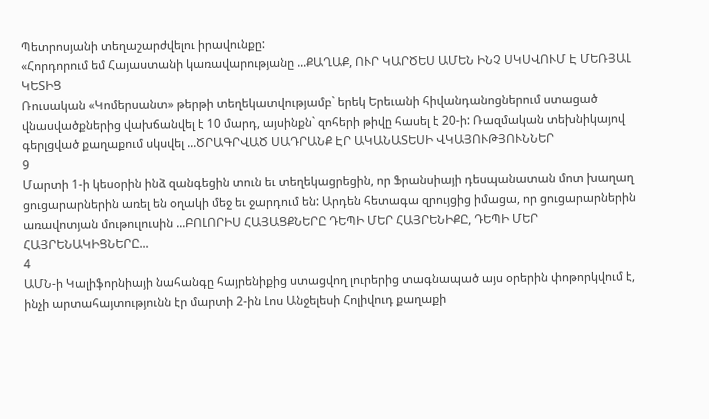Պետրոսյանի տեղաշարժվելու իրավունքը:
«Հորդորում եմ Հայաստանի կառավարությանը ...ՔԱՂԱՔ, ՈՒՐ ԿԱՐԾԵՍ ԱՄԵՆ ԻՆՉ ՍԿՍՎՈՒՄ Է ՄԵՌՅԱԼ ԿԵՏԻՑ
Ռուսական «Կոմերսանտ» թերթի տեղեկատվությամբ` երեկ Երեւանի հիվանդանոցներում ստացած վնասվածքներից վախճանվել է 10 մարդ, այսինքն` զոհերի թիվը հասել է 20-ի: Ռազմական տեխնիկայով գերլցված քաղաքում սկսվել ...ԾՐԱԳՐՎԱԾ ՍԱԴՐԱՆՔ ԷՐ ԱԿԱՆԱՏԵՍԻ ՎԿԱՅՈՒԹՅՈՒՆՆԵՐ
9
Մարտի 1-ի կեսօրին ինձ զանգեցին տուն եւ տեղեկացրեցին, որ Ֆրանսիայի դեսպանատան մոտ խաղաղ ցուցարարներին առել են օղակի մեջ եւ ջարդում են: Արդեն հետագա զրույցից իմացա, որ ցուցարարներին առավոտյան մութուլուսին ...ԲՈԼՈՐԻՍ ՀԱՅԱՑՔՆԵՐԸ ԴԵՊԻ ՄԵՐ ՀԱՅՐԵՆԻՔԸ, ԴԵՊԻ ՄԵՐ ՀԱՅՐԵՆԱԿԻՑՆԵՐԸ...
4
ԱՄՆ-ի Կալիֆորնիայի նահանգը հայրենիքից ստացվող լուրերից տագնապած այս օրերին փոթորկվում է, ինչի արտահայտությունն էր մարտի 2-ին Լոս Անջելեսի Հոլիվուդ քաղաքի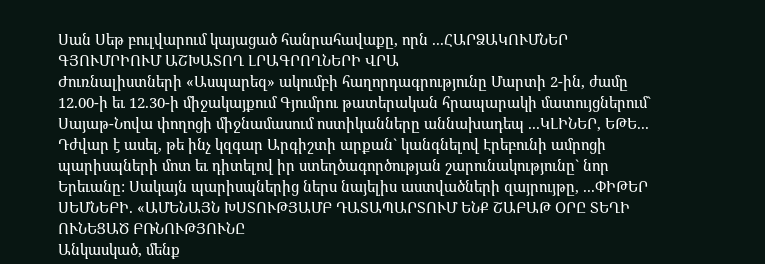Սան Սեթ բուլվարում կայացած հանրահավաքը, որն ...ՀԱՐՁԱԿՈՒՄՆԵՐ ԳՅՈՒՄՐԻՈՒՄ ԱՇԽԱՏՈՂ ԼՐԱԳՐՈՂՆԵՐԻ ՎՐԱ
Ժուռնալիստների «Ասպարեզ» ակումբի հաղորդագրությունը Մարտի 2-ին, ժամը 12.00-ի եւ 12.30-ի միջակայքում Գյումրու թատերական հրապարակի մատույցներում` Սայաթ-Նովա փողոցի միջնամասում ոստիկանները աննախադեպ ...ԿԼԻՆԵՐ, ԵԹԵ...
Դժվար է ասել, թե ինչ կզգար Արգիշտի արքան` կանգնելով Էրեբունի ամրոցի պարիսպների մոտ եւ դիտելով իր ստեղծագործության շարունակությունը` նոր Երեւանը: Սակայն պարիսպներից ներս նայելիս աստվածների զայրույթը, ...ՓԻԹԵՐ ՍԵՄՆԵԲԻ. «ԱՄԵՆԱՅՆ ԽՍՏՈՒԹՅԱՄԲ ԴԱՏԱՊԱՐՏՈՒՄ ԵՆՔ ՇԱԲԱԹ ՕՐԸ ՏԵՂԻ ՈՒՆԵՑԱԾ ԲՌՆՈՒԹՅՈՒՆԸ
Անկասկած, մենք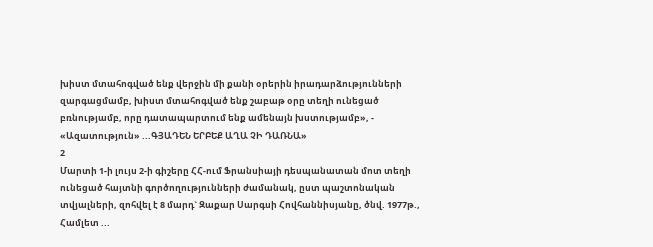խիստ մտահոգված ենք վերջին մի քանի օրերին իրադարձությունների զարգացմամբ, խիստ մտահոգված ենք շաբաթ օրը տեղի ունեցած բռնությամբ, որը դատապարտում ենք ամենայն խստությամբ», - «Ազատություն» ...ԳՅԱԴԵՆ ԵՐԲԵՔ ԱՂԱ ՉԻ ԴԱՌՆԱ»
2
Մարտի 1-ի լույս 2-ի գիշերը ՀՀ-ում Ֆրանսիայի դեսպանատան մոտ տեղի ունեցած հայտնի գործողությունների ժամանակ, ըստ պաշտոնական տվյալների, զոհվել է 8 մարդ` Զաքար Սարգսի Հովհաննիսյանը, ծնվ. 1977թ., Համլետ ...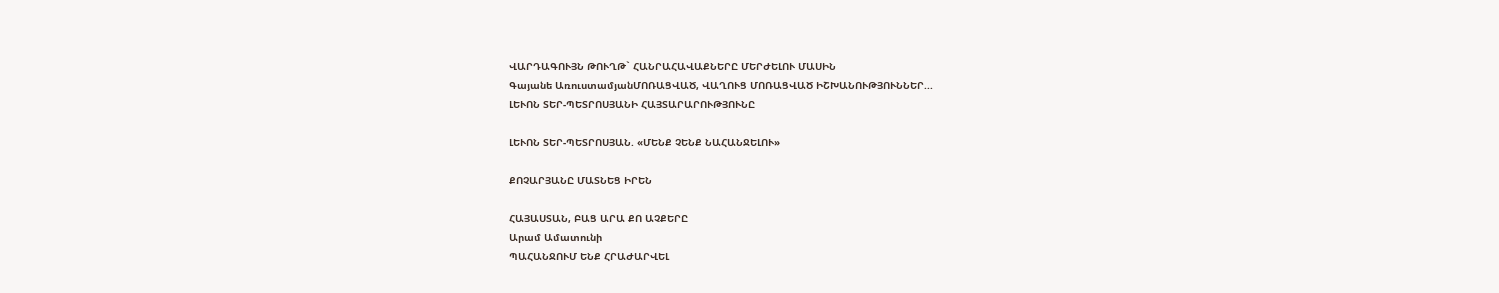ՎԱՐԴԱԳՈՒՅՆ ԹՈՒՂԹ` ՀԱՆՐԱՀԱՎԱՔՆԵՐԸ ՄԵՐԺԵԼՈՒ ՄԱՍԻՆ
Գայանե ԱռուստամյանՄՈՌԱՑՎԱԾ, ՎԱՂՈՒՑ ՄՈՌԱՑՎԱԾ ԻՇԽԱՆՈՒԹՅՈՒՆՆԵՐ...
ԼԵՒՈՆ ՏԵՐ-ՊԵՏՐՈՍՅԱՆԻ ՀԱՅՏԱՐԱՐՈՒԹՅՈՒՆԸ

ԼԵՒՈՆ ՏԵՐ-ՊԵՏՐՈՍՅԱՆ. «ՄԵՆՔ ՉԵՆՔ ՆԱՀԱՆՋԵԼՈՒ»

ՔՈՉԱՐՅԱՆԸ ՄԱՏՆԵՑ ԻՐԵՆ

ՀԱՅԱՍՏԱՆ, ԲԱՑ ԱՐԱ ՔՈ ԱՉՔԵՐԸ
Արամ Ամատունի
ՊԱՀԱՆՋՈՒՄ ԵՆՔ ՀՐԱԺԱՐՎԵԼ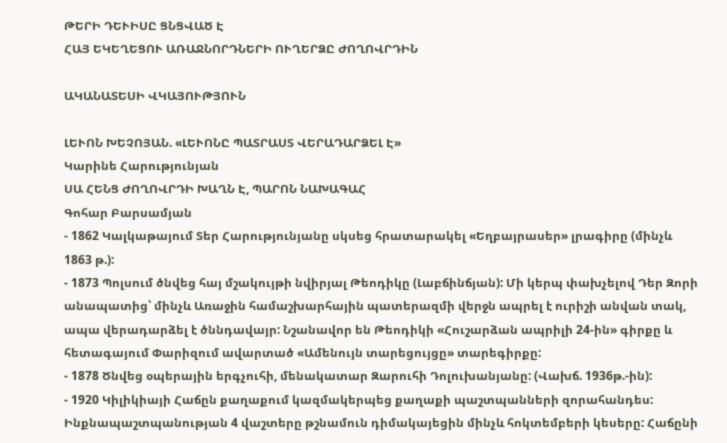ԹԵՐԻ ԴԵՒԻՍԸ ՑՆՑՎԱԾ Է
ՀԱՅ ԵԿԵՂԵՑՈՒ ԱՌԱՋՆՈՐԴՆԵՐԻ ՈՒՂԵՐՁԸ ԺՈՂՈՎՐԴԻՆ

ԱԿԱՆԱՏԵՍԻ ՎԿԱՅՈՒԹՅՈՒՆ

ԼԵՒՈՆ ԽԵՉՈՅԱՆ. «ԼԵՒՈՆԸ ՊԱՏՐԱՍՏ ՎԵՐԱԴԱՐՁԵԼ Է»
Կարինե Հարությունյան
ՍԱ ՀԵՆՑ ԺՈՂՈՎՐԴԻ ԽԱՂՆ Է, ՊԱՐՈՆ ՆԱԽԱԳԱՀ
Գոհար Բարսամյան
- 1862 Կալկաթայում Տեր Հարությունյանը սկսեց հրատարակել «Եղբայրասեր» լրագիրը (մինչև 1863 թ.):
- 1873 Պոլսում ծնվեց հայ մշակույթի նվիրյալ Թեոդիկը (Լաբճինճյան): Մի կերպ փախչելով Դեր Զորի անապատից՝ մինչև Առաջին համաշխարհային պատերազմի վերջն ապրել է ուրիշի անվան տակ, ապա վերադարձել է ծննդավայր: Նշանավոր են Թեոդիկի «Հուշարձան ապրիլի 24-ին» գիրքը և հետագայում Փարիզում ավարտած «Ամենույն տարեցույցը» տարեգիրքը:
- 1878 Ծնվեց օպերային երգչուհի, մենակատար Զարուհի Դոլուխանյանը: (Վախճ. 1936թ.-ին):
- 1920 Կիլիկիայի Հաճըն քաղաքում կազմակերպեց քաղաքի պաշտպանների զորահանդես: Ինքնապաշտպանության 4 վաշտերը թշնամուն դիմակայեցին մինչև հոկտեմբերի կեսերը: Հաճընի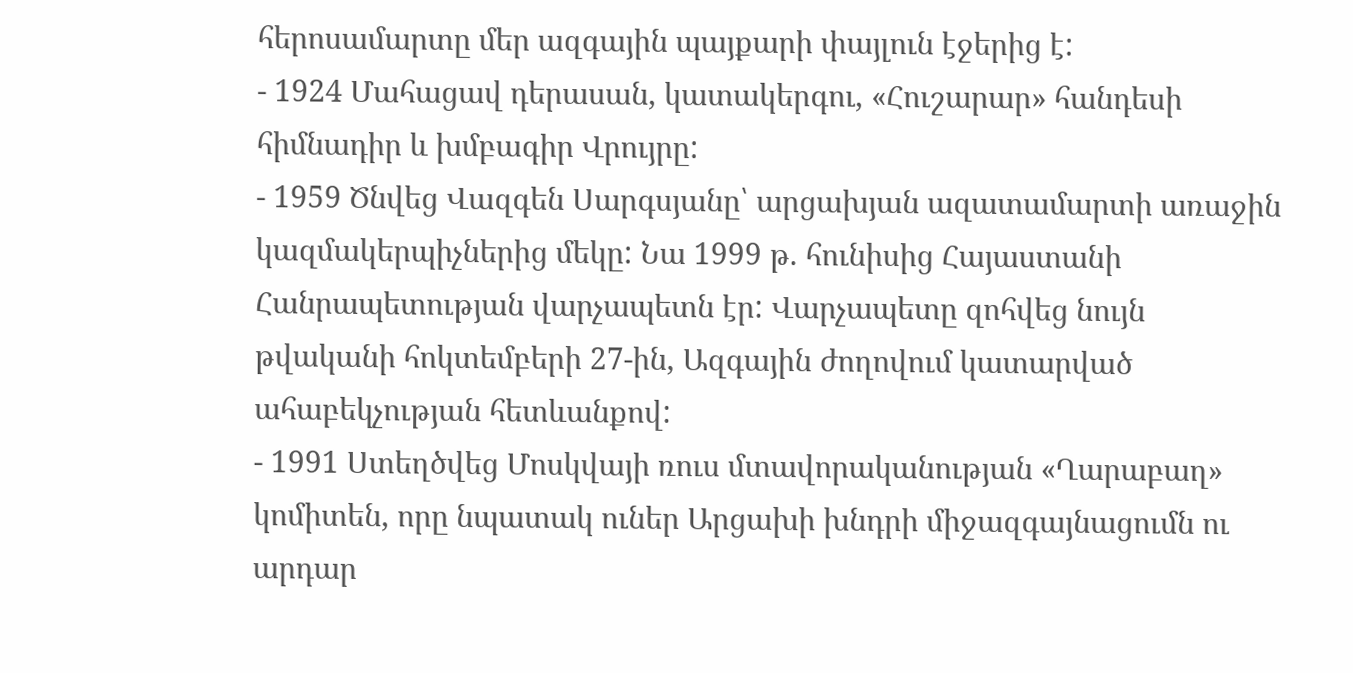հերոսամարտը մեր ազգային պայքարի փայլուն էջերից է:
- 1924 Մահացավ դերասան, կատակերգու, «Հուշարար» հանդեսի հիմնադիր և խմբագիր Վրույրը:
- 1959 Ծնվեց Վազգեն Սարգսյանը՝ արցախյան ազատամարտի առաջին կազմակերպիչներից մեկը: Նա 1999 թ. հունիսից Հայաստանի Հանրապետության վարչապետն էր: Վարչապետը զոհվեց նույն թվականի հոկտեմբերի 27-ին, Ազգային ժողովում կատարված ահաբեկչության հետևանքով:
- 1991 Ստեղծվեց Մոսկվայի ռուս մտավորականության «Ղարաբաղ» կոմիտեն, որը նպատակ ուներ Արցախի խնդրի միջազգայնացումն ու արդար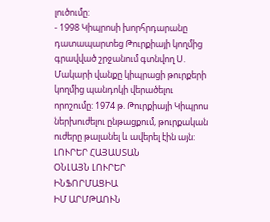լուծումը:
- 1998 Կիպրոսի խորհրդարանը դատապարտեց Թուրքիայի կողմից գրավված շրջանում գտնվող Ս. Մակարի վանքը կիպրացի թուրքերի կողմից պանդոկի վերածելու որոշումը: 1974 թ. Թուրքիայի Կիպրոս ներխուժելու ընթացքում, թուրքական ուժերը թալանել և ավերել էին այն:
ԼՈՒՐԵՐ ՀԱՅԱՍՏԱՆ
ՕՆԼԱՅՆ ԼՈՒՐԵՐ
ԻՆՖՈՐՄԱՑԻԱ
ԻՄ ԱՐՄԹԱՈՒՆ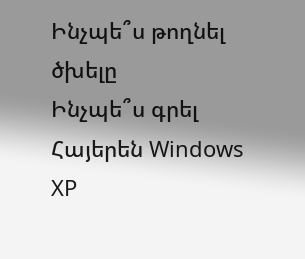Ինչպե՞ս թողնել ծխելը
Ինչպե՞ս գրել Հայերեն Windows XP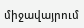միջավայրում